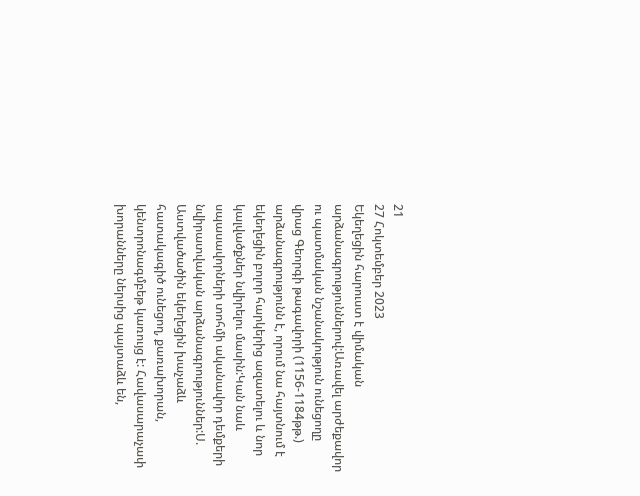21
27 Հոկտեմբեր 2023
Եկեղեցին հարուստ է վիմական արձանագրություններով:Առավել արժեքավոր ու պատմական նշանակություն ունեցողը վրաց Գեորգի թագավորի (1156-1184թթ.) արձանագրությունն է, որում նա հայտնում է եկեղեցին բոլոր հարկերից ազատելու և նոր կալվածքներ նվիրելու մասին:Կան նաև սպասավորների տոհմի ականավոր դեմքերի նվիրատվական արձանագրություններ:Ս. Աստվածածին եկեղեցին խաչաձև հատակագիծ ունեցող, քառախորան, կենտրոնագմբեթ կառույց է: Հավասարաչափ խորանները ներսից պայտաձև են,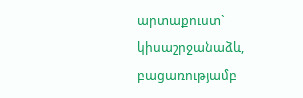արտաքուստ` կիսաշրջանաձև, բացառությամբ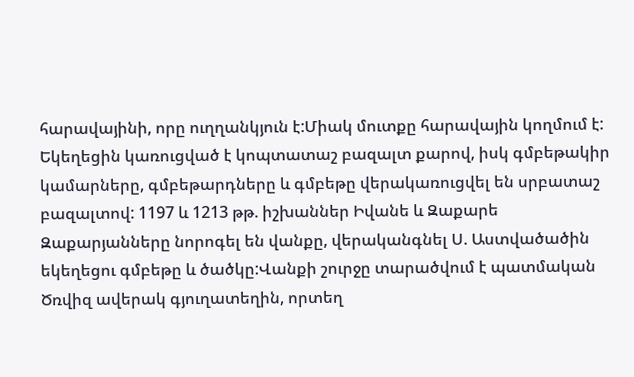հարավայինի, որը ուղղանկյուն է:Միակ մուտքը հարավային կողմում է: Եկեղեցին կառուցված է կոպտատաշ բազալտ քարով, իսկ գմբեթակիր կամարները, գմբեթարդները և գմբեթը վերակառուցվել են սրբատաշ բազալտով: 1197 և 1213 թթ. իշխաններ Իվանե և Զաքարե Զաքարյանները նորոգել են վանքը, վերականգնել Ս. Աստվածածին եկեղեցու գմբեթը և ծածկը:Վանքի շուրջը տարածվում է պատմական Ծռվիզ ավերակ գյուղատեղին, որտեղ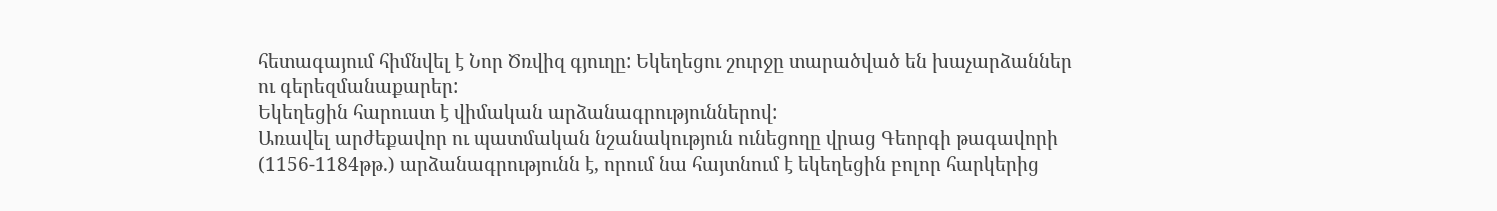հետագայում հիմնվել է Նոր Ծռվիզ գյուղը: Եկեղեցու շուրջը տարածված են խաչարձաններ ու գերեզմանաքարեր:
Եկեղեցին հարուստ է վիմական արձանագրություններով:
Առավել արժեքավոր ու պատմական նշանակություն ունեցողը վրաց Գեորգի թագավորի (1156-1184թթ.) արձանագրությունն է, որում նա հայտնում է եկեղեցին բոլոր հարկերից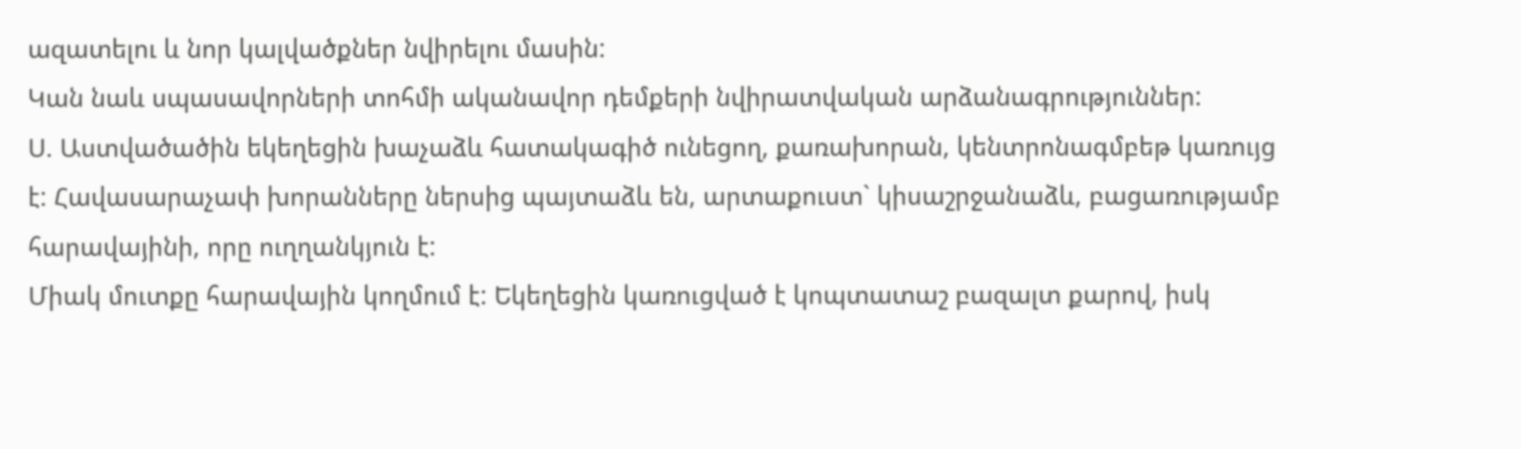ազատելու և նոր կալվածքներ նվիրելու մասին:
Կան նաև սպասավորների տոհմի ականավոր դեմքերի նվիրատվական արձանագրություններ:
Ս. Աստվածածին եկեղեցին խաչաձև հատակագիծ ունեցող, քառախորան, կենտրոնագմբեթ կառույց է: Հավասարաչափ խորանները ներսից պայտաձև են, արտաքուստ` կիսաշրջանաձև, բացառությամբ հարավայինի, որը ուղղանկյուն է:
Միակ մուտքը հարավային կողմում է: Եկեղեցին կառուցված է կոպտատաշ բազալտ քարով, իսկ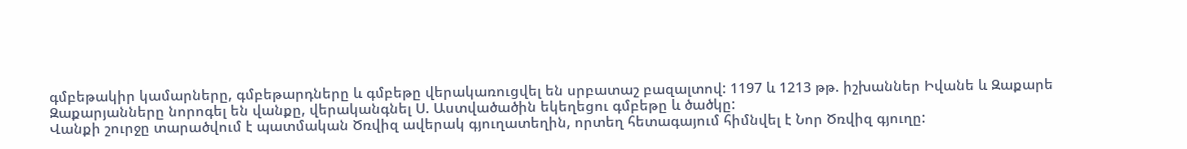գմբեթակիր կամարները, գմբեթարդները և գմբեթը վերակառուցվել են սրբատաշ բազալտով: 1197 և 1213 թթ. իշխաններ Իվանե և Զաքարե Զաքարյանները նորոգել են վանքը, վերականգնել Ս. Աստվածածին եկեղեցու գմբեթը և ծածկը:
Վանքի շուրջը տարածվում է պատմական Ծռվիզ ավերակ գյուղատեղին, որտեղ հետագայում հիմնվել է Նոր Ծռվիզ գյուղը: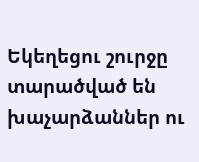Եկեղեցու շուրջը տարածված են խաչարձաններ ու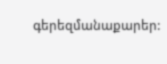գերեզմանաքարեր: